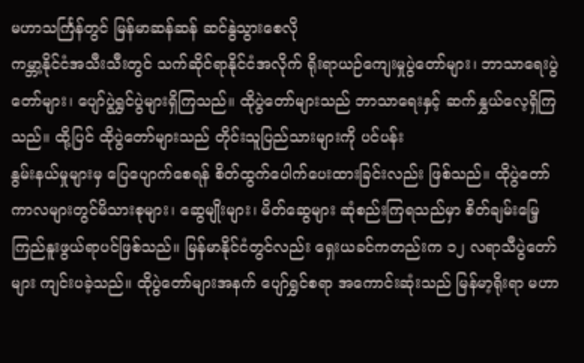မဟာသင်္ကြန်တွင် မြန်မာဆန်ဆန် ဆင်နွဲသွားစေလို
ကမ္ဘာ့နိုင်ငံအသီးသီးတွင် သက်ဆိုင်ရာနိုင်ငံအလိုက် ရိုးရာယဉ်ကျေးမှုပွဲတော်များ၊ ဘာသာရေးပွဲတော်များ၊ ပျော်ပွဲရွှင်ပွဲများရှိကြသည်။ ထိုပွဲတော်များသည် ဘာသာရေးနှင့် ဆက်နွှယ်လေ့ရှိကြသည်။ ထို့ပြင် ထိုပွဲတော်များသည် တိုင်းသူပြည်သားများကို ပင်ပန်း
နွမ်းနယ်မှုများမှ ပြေပျောက်စေရန် စိတ်ထွက်ပေါက်ပေးထားခြင်းလည်း ဖြစ်သည်။ ထိုပွဲတော်ကာလများတွင်မိသားစုများ၊ ဆွေမျိုးများ၊ မိတ်ဆွေများ ဆုံစည်းကြရသည်မှာ စိတ်ချမ်းမြေ့ ကြည်နူးဖွယ်ရာပင်ဖြစ်သည်။ မြန်မာနိုင်ငံတွင်လည်း ရှေးယခင်ကတည်းက ၁၂ လရာသီပွဲတော်များ ကျင်းပခဲ့သည်။ ထိုပွဲတော်များအနက် ပျော်ရွှင်စရာ အကောင်းဆုံးသည် မြန်မာ့ရိုးရာ မဟာ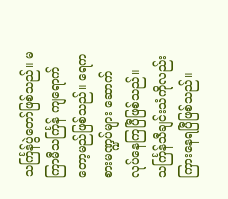သင်္ကြန်ပွဲတော်ဖြစ်သည်။ မကြာမီသင်္ကြန် ကျရောက်တော့မည်ဖြစ်သည်။ ရေကစားမဏ္ဍပ်များ ဆောက်လုပ်နေကြပြီဖြစ်သည်။ သင်္ကြန်သီချင်းသံကိုလည်း ကြားနေရပြီဖြစ်သည်။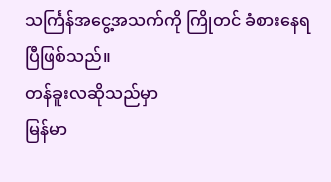သင်္ကြန်အငွေ့အသက်ကို ကြိုတင် ခံစားနေရပြီဖြစ်သည်။
တန်ခူးလဆိုသည်မှာ
မြန်မာ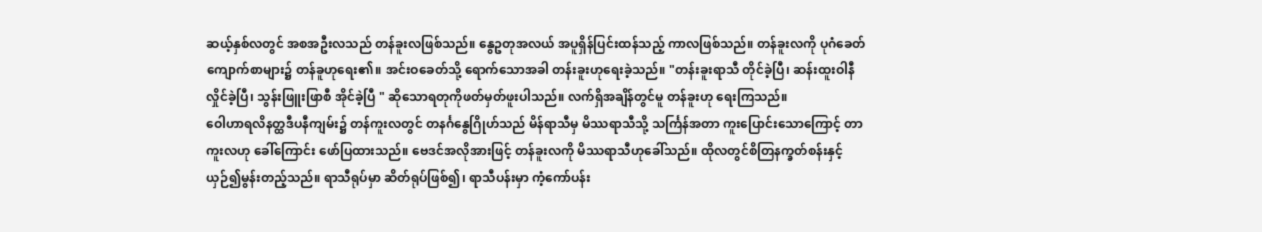ဆယ့်နှစ်လတွင် အစအဦးလသည် တန်ခူးလဖြစ်သည်။ နွေဥတုအလယ် အပူရှိန်ပြင်းထန်သည့် ကာလဖြစ်သည်။ တန်ခူးလကို ပုဂံခေတ်ကျောက်စာများ၌ တန်ခူဟုရေး၏။ အင်းဝခေတ်သို့ ရောက်သောအခါ တန်းခူးဟုရေးခဲ့သည်။ "တန်းခူးရာသီ တိုင်ခဲ့ပြီ၊ ဆန်းထူးဝါနီ လှိုင်ခဲ့ပြီ၊ သွန်းဖြူးဖြာစီ အိုင်ခဲ့ပြီ " ဆိုသောရတုကိုဖတ်မှတ်ဖူးပါသည်။ လက်ရှိအချိန်တွင်မူ တန်ခူးဟု ရေးကြသည်။
ဝေါဟာရလိနတ္ထဒီပနီကျမ်း၌ တန်ကူးလတွင် တနင်္ဂနွေဂြိုဟ်သည် မိန်ရာသီမှ မိဿရာသီသို့ သင်္ကြန်အတာ ကူးပြောင်းသောကြောင့် တာကူးလဟု ခေါ်ကြောင်း ဖော်ပြထားသည်။ ဗေဒင်အလိုအားဖြင့် တန်ခူးလကို မိဿရာသီဟုခေါ်သည်။ ထိုလတွင်စိတြနက္ခတ်စန်းနှင့် ယှဉ်၍မွန်းတည့်သည်။ ရာသီရုပ်မှာ ဆိတ်ရုပ်ဖြစ်၍၊ ရာသီပန်းမှာ ကံ့ကော်ပန်း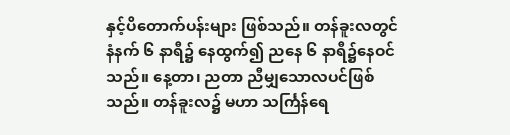နှင့်ပိတောက်ပန်းများ ဖြစ်သည်။ တန်ခူးလတွင် နံနက် ၆ နာရီ၌ နေထွက်၍ ညနေ ၆ နာရီ၌နေဝင်သည်။ နေ့တာ၊ ညတာ ညီမျှသောလပင်ဖြစ်သည်။ တန်ခူးလ၌ မဟာ သင်္ကြန်ရေ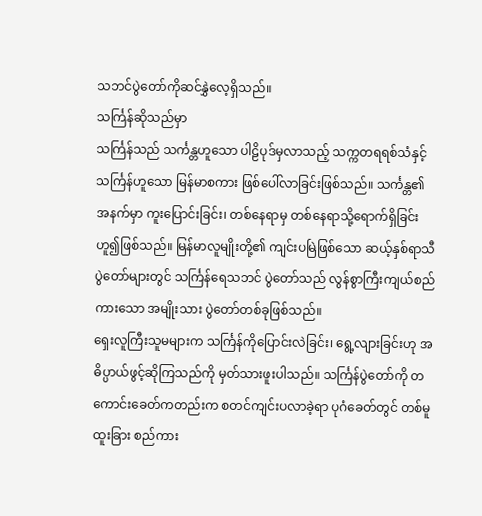သဘင်ပွဲတော်ကိုဆင်နွှဲလေ့ရှိသည်။
သင်္ကြန်ဆိုသည်မှာ
သင်္ကြန်သည် သင်္ကန္တဟူသော ပါဠိပုဒ်မှလာသည့် သက္ကတရရစ်သံနှင့် သင်္ကြန်ဟူသော မြန်မာစကား ဖြစ်ပေါ်လာခြင်းဖြစ်သည်။ သင်္ကန္တ၏ အနက်မှာ ကူးပြောင်းခြင်း၊ တစ်နေရာမှ တစ်နေရာသို့ရောက်ရှိခြင်း ဟူ၍ဖြစ်သည်။ မြန်မာလူမျိုးတို့၏ ကျင်းပမြဲဖြစ်သော ဆယ့်နှစ်ရာသီ ပွဲတော်များတွင် သင်္ကြန်ရေသဘင် ပွဲတော်သည် လွန်စွာကြီးကျယ်စည်ကားသော အမျိုးသား ပွဲတော်တစ်ခုဖြစ်သည်။
ရှေးလူကြီးသူမများက သင်္ကြန်ကိုပြောင်းလဲခြင်း၊ ရွေ့လျားခြင်းဟု အဓိပ္ပာယ်ဖွင့်ဆိုကြသည်ကို မှတ်သားဖူးပါသည်။ သင်္ကြန်ပွဲတော်ကို တကောင်းခေတ်ကတည်းက စတင်ကျင်းပလာခဲ့ရာ ပုဂံခေတ်တွင် တစ်မူ ထူးခြား စည်ကား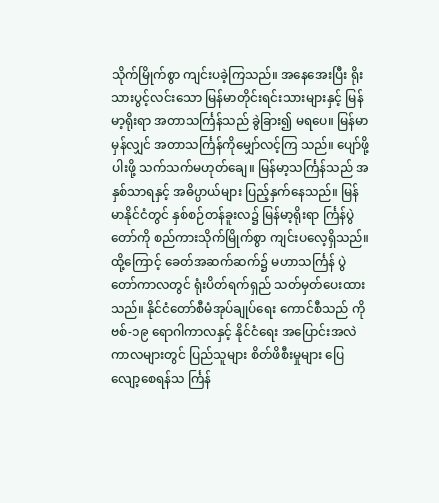သိုက်မြိုက်စွာ ကျင်းပခဲ့ကြသည်။ အနေအေးပြီး ရိုးသားပွင့်လင်းသော မြန်မာတိုင်းရင်းသားများနှင့် မြန်မာ့ရိုးရာ အတာသင်္ကြန်သည် ခွဲခြား၍ မရပေ။ မြန်မာမှန်လျှင် အတာသင်္ကြန်ကိုမျှော်လင့်ကြ သည်။ ပျော်ဖို့ပါးဖို့ သက်သက်မဟုတ်ချေ။ မြန်မာ့သင်္ကြန်သည် အနှစ်သာရနှင့် အဓိပ္ပာယ်များ ပြည့်နှက်နေသည်။ မြန်မာနိုင်ငံတွင် နှစ်စဉ်တန်ခူးလ၌ မြန်မာ့ရိုးရာ င်္ကြန်ပွဲတော်ကို စည်ကားသိုက်မြိုက်စွာ ကျင်းပလေ့ရှိသည်။
ထို့ကြောင့် ခေတ်အဆက်ဆက်၌ မဟာသင်္ကြန် ပွဲတော်ကာလတွင် ရုံးပိတ်ရက်ရှည် သတ်မှတ်ပေးထားသည်။ နိုင်ငံတော်စီမံအုပ်ချုပ်ရေး ကောင်စီသည် ကိုဗစ်-၁၉ ရောဂါကာလနှင့် နိုင်ငံရေး အပြောင်းအလဲ ကာလများတွင် ပြည်သူများ စိတ်ဖိစီးမှုများ ပြေလျော့စေရန်သ င်္ကြန်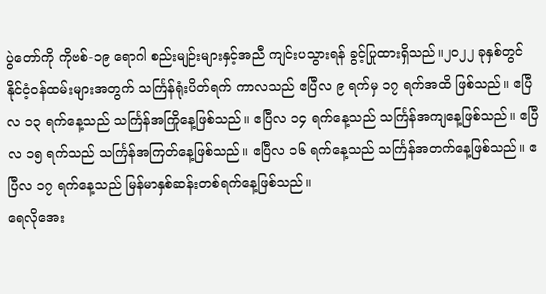ပွဲတော်ကို ကိုဗစ်-၁၉ ရောဂါ စည်းမျဉ်းများနှင့်အညီ ကျင်းပသွားရန် ခွင့်ပြုထားရှိသည်။၂၀၂၂ ခုနှစ်တွင် နိုင်ငံ့ဝန်ထမ်းများအတွက် သင်္ကြန်ရုံးပိတ်ရက် ကာလသည် ဧပြီလ ၉ ရက်မှ ၁၇ ရက်အထိ ဖြစ်သည်။ ဧပြီလ ၁၃ ရက်နေ့သည် သင်္ကြန်အကြိုနေ့ဖြစ်သည်။ ဧပြီလ ၁၄ ရက်နေ့သည် သင်္ကြန်အကျနေ့ဖြစ်သည်။ ဧပြီလ ၁၅ ရက်သည် သင်္ကြန်အကြတ်နေ့ဖြစ်သည်။ ဧပြီလ ၁၆ ရက်နေ့သည် သင်္ကြန်အတက်နေ့ဖြစ်သည်။ ဧပြီလ ၁၇ ရက်နေ့သည် မြန်မာနှစ်ဆန်းတစ်ရက်နေ့ဖြစ်သည်။
ရေလိုအေး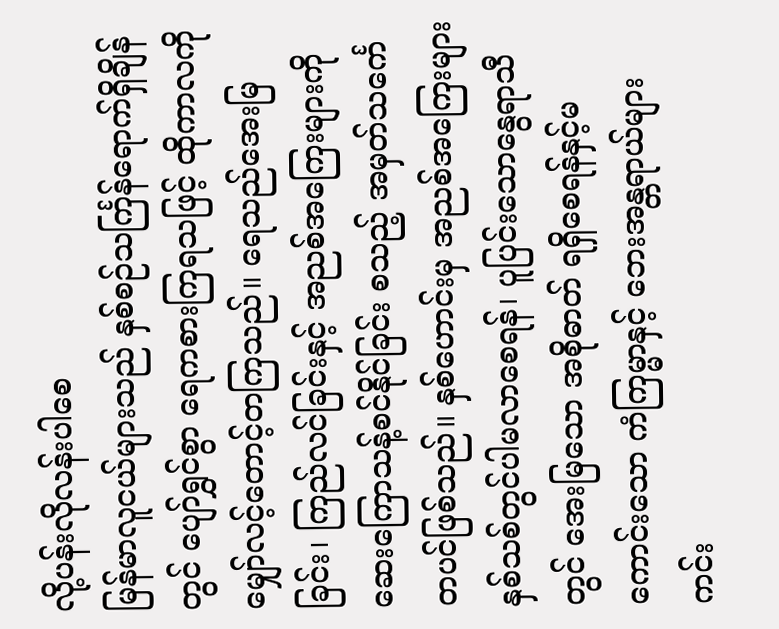လို့ပန်းလိုလန်းပါစေ
မြန်မာလူငယ်များသည် နှစ်စဉ်သင်္ကြန်ရောက်ရှိချိန်တွင် ပျော်ရွှင်စွာ ရေကစားကြရသဖြင့် ထိုကာလကို မျှော်လင့်တောင့်တကြသည်။ ရေသည်အေးမြခြင်း၊ ကြည်လင်ခြင်းနှင့် အညစ်အကြေးများကို ဆေးကြောသန့်စင်နိုင်ခြင်း စသည့် အမှတ်သင်္ကေတပင်ဖြစ်သည်။ နှစ်ဟောင်းမှ အညစ်အကြေးများ နှစ်သစ်တွင်ပါမလာစေရန်၊ ပူပြင်းသောနွေရာသီတွင် အေးမြသော အစိုဓာတ် ရရှိစေရန်နှင့်မကောင်းသော ကံကြမ္မာနှင့် ဘေးအန္တရာယ်များ ကင်း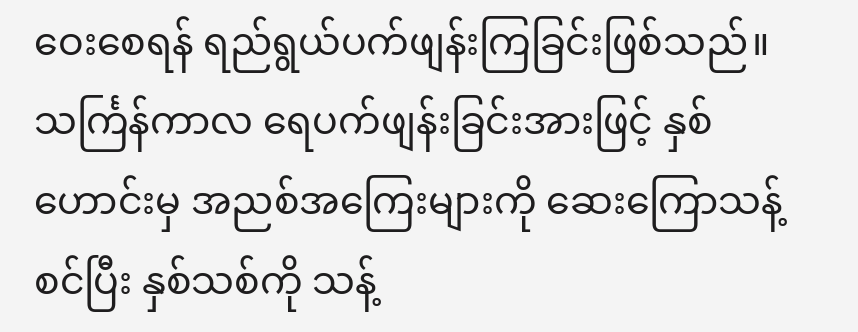ဝေးစေရန် ရည်ရွယ်ပက်ဖျန်းကြခြင်းဖြစ်သည်။
သင်္ကြန်ကာလ ရေပက်ဖျန်းခြင်းအားဖြင့် နှစ်ဟောင်းမှ အညစ်အကြေးများကို ဆေးကြောသန့်စင်ပြီး နှစ်သစ်ကို သန့်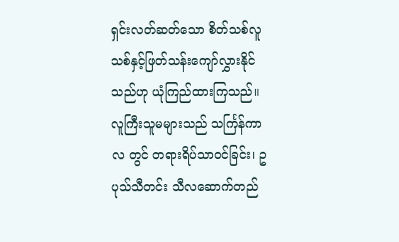ရှင်းလတ်ဆတ်သော စိတ်သစ်လူသစ်နှင့်ဖြတ်သန်းကျော်လွှားနိုင်သည်ဟု ယုံကြည်ထားကြသည်။ လူကြီးသူမများသည် သင်္ကြန်ကာလ တွင် တရားရိပ်သာဝင်ခြင်း၊ ဥပုသ်သီတင်း သီလဆောက်တည်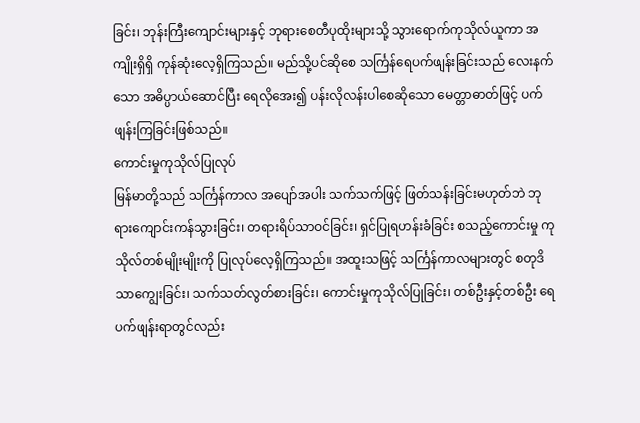ခြင်း၊ ဘုန်းကြီးကျောင်းများနှင့် ဘုရားစေတီပုထိုးများသို့ သွားရောက်ကုသိုလ်ယူကာ အကျိုးရှိရှိ ကုန်ဆုံးလေ့ရှိကြသည်။ မည်သို့ပင်ဆိုစေ သင်္ကြန်ရေပက်ဖျန်းခြင်းသည် လေးနက်သော အဓိပ္ပာယ်ဆောင်ပြီး ရေလိုအေး၍ ပန်းလိုလန်းပါစေဆိုသော မေတ္တာဓာတ်ဖြင့် ပက်ဖျန်းကြခြင်းဖြစ်သည်။
ကောင်းမှုကုသိုလ်ပြုလုပ်
မြန်မာတို့သည် သင်္ကြန်ကာလ အပျော်အပါး သက်သက်ဖြင့် ဖြတ်သန်းခြင်းမဟုတ်ဘဲ ဘုရားကျောင်းကန်သွားခြင်း၊ တရားရိပ်သာဝင်ခြင်း၊ ရှင်ပြုရဟန်းခံခြင်း စသည့်ကောင်းမှု ကုသိုလ်တစ်မျိုးမျိုးကို ပြုလုပ်လေ့ရှိကြသည်။ အထူးသဖြင့် သင်္ကြန်ကာလများတွင် စတုဒိသာကျွေးခြင်း၊ သက်သတ်လွတ်စားခြင်း၊ ကောင်းမှုကုသိုလ်ပြုခြင်း၊ တစ်ဦးနှင့်တစ်ဦး ရေပက်ဖျန်းရာတွင်လည်း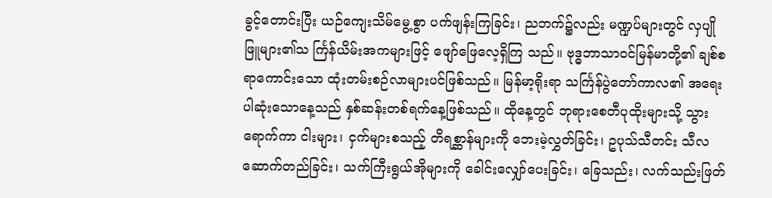ခွင့်တောင်းပြီး ယဉ်ကျေးသိမ်မွေ့စွာ ပက်ဖျန်းကြခြင်း၊ ညဘက်၌လည်း မဏ္ဍပ်များတွင် လှပျိုဖြူများ၏သ င်္ကြန်ယိမ်းအကများဖြင့် ဖျော်ဖြေလေ့ရှိကြ သည်။ ဗုဒ္ဓဘာသာဝင်မြန်မာတို့၏ ချစ်စရာကောင်းသော ထုံးတမ်းစဉ်လာများပင်ဖြစ်သည်။ မြန်မာ့ရိုးရာ သင်္ကြန်ပွဲတော်ကာလ၏ အရေးပါဆုံးသောနေ့သည် နှစ်ဆန်းတစ်ရက်နေ့ဖြစ်သည်။ ထိုနေ့တွင် ဘုရားစေတီပုထိုးများသို့ သွားရောက်ကာ ငါးများ၊ ငှက်များစသည့် တိရစ္ဆာန်များကို ဘေးမဲ့လွှတ်ခြင်း၊ ဥပုသ်သီတင်း သီလဆောက်တည်ခြင်း၊ သက်ကြီးရွယ်အိုများကို ခေါင်းလျှော်ပေးခြင်း၊ ခြေသည်း၊ လက်သည်းဖြတ်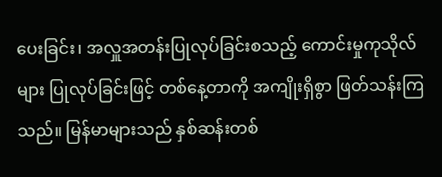ပေးခြင်း၊ အလှူအတန်းပြုလုပ်ခြင်းစသည့် ကောင်းမှုကုသိုလ်များ ပြုလုပ်ခြင်းဖြင့် တစ်နေ့တာကို အကျိုးရှိစွာ ဖြတ်သန်းကြသည်။ မြန်မာများသည် နှစ်ဆန်းတစ်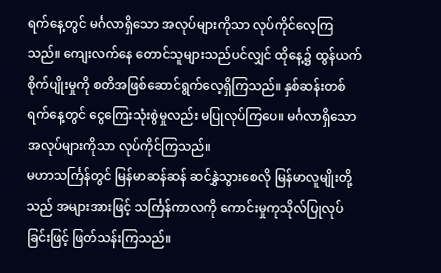ရက်နေ့တွင် မင်္ဂလာရှိသော အလုပ်များကိုသာ လုပ်ကိုင်လေ့ကြသည်။ ကျေးလက်နေ တောင်သူများသည်ပင်လျှင် ထိုနေ့၌ ထွန်ယက်စိုက်ပျိုးမှုကို စတိအဖြစ်ဆောင်ရွက်လေ့ရှိကြသည်။ နှစ်ဆန်းတစ်ရက်နေ့တွင် ငွေကြေးသုံးစွဲမှုလည်း မပြုလုပ်ကြပေ။ မင်္ဂလာရှိသော အလုပ်များကိုသာ လုပ်ကိုင်ကြသည်။
မဟာသင်္ကြန်တွင် မြန်မာဆန်ဆန် ဆင်နွှဲသွားစေလို မြန်မာလူမျိုးတို့သည် အများအားဖြင့် သင်္ကြန်ကာလကို ကောင်းမှုကုသိုလ်ပြုလုပ်ခြင်းဖြင့် ဖြတ်သန်းကြသည်။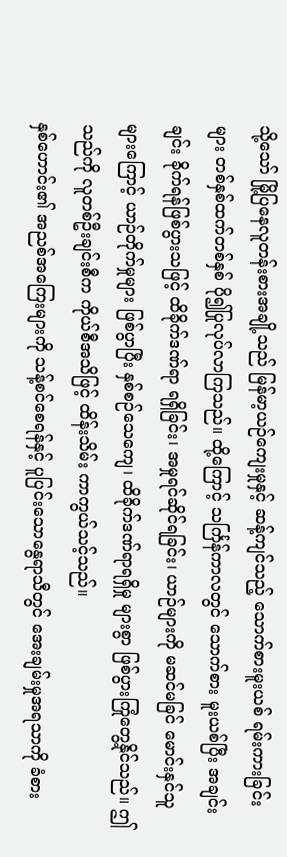သို့သော် မြို့ပြနေလူတန်းစားအချို့သည် မြန်မာ့ယဉ်ကျေးမှုနှင့် ဆန့်ကျင်သည့် သောက်စားမူးယစ် ရမ်းကားခြင်းများ တစ်နှစ်ထက်တစ်နှစ် ပို၍ပြုလုပ်လာကြသည်။ ထို့ကြောင့် သင်္ကြန်ကာလတွင် သောက်စား မူးယစ်ပြီး အချင်းချင်း ခိုက်ရန်ဖြစ်ပွားသဖြင့် ထိခိုက်ဒဏ်ရာ ရရှိခြင်း၊ အမှုရင်ဆိုင်ရခြင်း၊ ယာဉ်များကို မဆင်မခြင် မောင်းနှင်သူများကြောင့် ယာဉ်တိုက်မှုများ ဖြစ်ပွာပြီး နှစ်စဉ်သေကျေ၊ ထိခိုက်ဒဏ်ရာရရှိမှု များစွာ ဖြစ်ပွားကြုံတွေ့နိုင်သည်။ ဤသည်ကို လူတစ်ဦးချင်းစီက ကိုယ်စီအသိဖြင့် ထိန်းသိမ်း ကာကွယ်သင့်သည်။
နှစ်ဟောင်း၏ အညစ်အကြေးများကို သန့်စင်စေရန်နှင့် ပူပြင်းသောနွေရာသီတွင် အေးချမ်းမှုအရသာကို ခံစား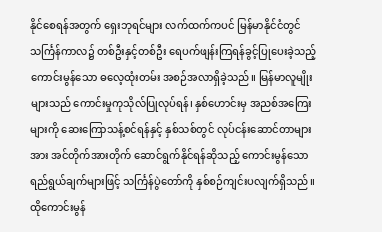နိုင်စေရန်အတွက် ရှေးဘုရင်များ လက်ထက်ကပင် မြန်မာနိုင်ငံတွင် သင်္ကြန်ကာလ၌ တစ်ဦးနှင့်တစ်ဦး ရေပက်ဖျန်းကြရန်ခွင့်ပြုပေးခဲ့သည့် ကောင်းမွန်သော ဓလေ့ထုံးတမ်း အစဉ်အလာရှိခဲ့သည်။ မြန်မာလူမျိုးများသည် ကောင်းမှုကုသိုလ်ပြုလုပ်ရန်၊ နှစ်ဟောင်းမှ အညစ်အကြေးများကို ဆေးကြောသန့်စင်ရန်နှင့် နှစ်သစ်တွင် လုပ်ငန်းဆောင်တာများအား အင်တိုက်အားတိုက် ဆောင်ရွက်နိုင်ရန်ဆိုသည့် ကောင်းမွန်သော ရည်ရွယ်ချက်များဖြင့် သင်္ကြန်ပွဲတော်ကို နှစ်စဉ်ကျင်းပလျက်ရှိသည်။ ထိုကောင်းမွန်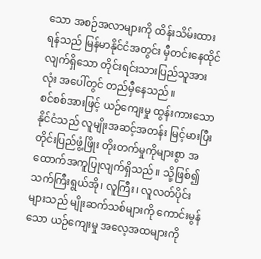သော အစဉ်အလာများကို ထိန်းသိမ်းထားရန်သည် မြန်မာနိုင်ငံအတွင်း မှီတင်းနေထိုင်လျက်ရှိသော တိုင်းရင်းသားပြည်သူအားလုံး အပေါ်တွင် တည်မှီနေသည်။
စင်စစ်အားဖြင့် ယဉ်ကျေးမှု ထွန်းကားသောနိုင်ငံသည် လူမျိုးအဆင့်အတန်း မြင့်မားပြီး တိုင်းပြည်ဖွံ့ဖြိုး တိုးတက်မှုကိုများစွာ အထောက်အကူပြုလျက်ရှိသည်။ သို့ဖြစ်၍ သက်ကြီးရွယ်အို၊ လူကြီး၊ လူလတ်ပိုင်းများသည် မျိုးဆက်သစ်များကို ကောင်းမွန်သော ယဉ်ကျေးမှု အလေ့အထများကို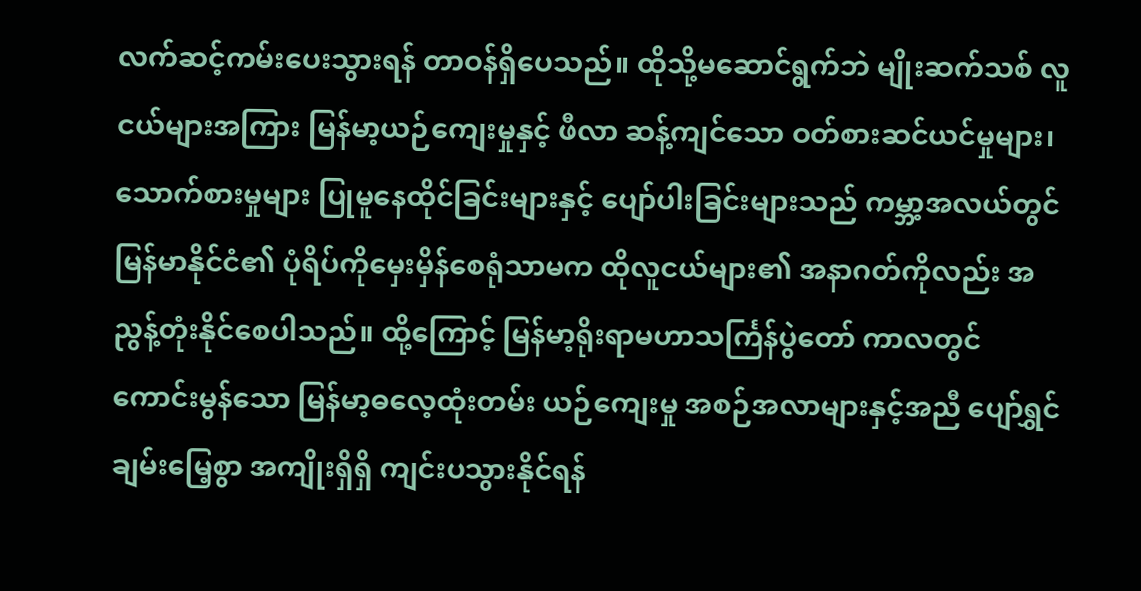လက်ဆင့်ကမ်းပေးသွားရန် တာဝန်ရှိပေသည်။ ထိုသို့မဆောင်ရွက်ဘဲ မျိုးဆက်သစ် လူငယ်များအကြား မြန်မာ့ယဉ်ကျေးမှုနှင့် ဖီလာ ဆန့်ကျင်သော ဝတ်စားဆင်ယင်မှုများ၊ သောက်စားမှုများ ပြုမူနေထိုင်ခြင်းများနှင့် ပျော်ပါးခြင်းများသည် ကမ္ဘာ့အလယ်တွင် မြန်မာနိုင်ငံ၏ ပုံရိပ်ကိုမှေးမှိန်စေရုံသာမက ထိုလူငယ်များ၏ အနာဂတ်ကိုလည်း အညွန့်တုံးနိုင်စေပါသည်။ ထို့ကြောင့် မြန်မာ့ရိုးရာမဟာသင်္ကြန်ပွဲတော် ကာလတွင် ကောင်းမွန်သော မြန်မာ့ဓလေ့ထုံးတမ်း ယဉ်ကျေးမှု အစဉ်အလာများနှင့်အညီ ပျော်ရွှင်ချမ်းမြေ့စွာ အကျိုးရှိရှိ ကျင်းပသွားနိုင်ရန်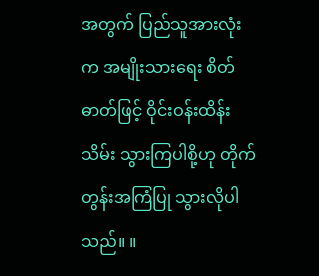အတွက် ပြည်သူအားလုံးက အမျိုးသားရေး စိတ်ဓာတ်ဖြင့် ဝိုင်းဝန်းထိန်းသိမ်း သွားကြပါစို့ဟု တိုက်တွန်းအကြံပြု သွားလိုပါသည်။ ။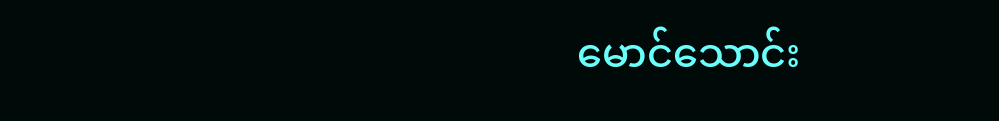မောင်သောင်း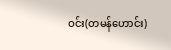ဝင်း(တမန်ဟောင်း)